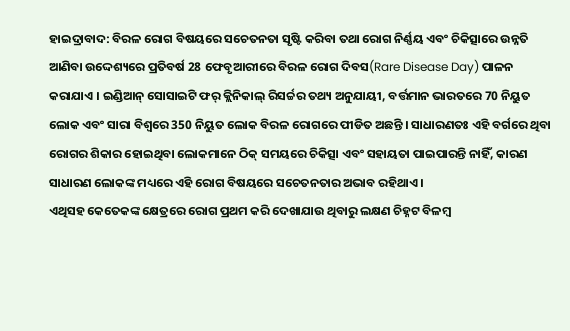ହାଇଦ୍ରାବାଦ: ବିରଳ ରୋଗ ବିଷୟରେ ସଚେତନତା ସୃଷ୍ଟି କରିବା ତଥା ରୋଗ ନିର୍ଣ୍ଣୟ ଏବଂ ଚିକିତ୍ସାରେ ଉନ୍ନତି ଆଣିବା ଉଦ୍ଦେଶ୍ୟରେ ପ୍ରତିବର୍ଷ 28 ଫେବୃଆରୀରେ ବିରଳ ରୋଗ ଦିବସ(Rare Disease Day) ପାଳନ କରାଯାଏ । ଇଣ୍ଡିଆନ୍ ସୋସାଇଟି ଫର୍ କ୍ଲିନିକାଲ୍ ରିସର୍ଚ୍ଚର ତଥ୍ୟ ଅନୁଯାୟୀ, ବର୍ତ୍ତମାନ ଭାରତରେ 70 ନିୟୁତ ଲୋକ ଏବଂ ସାରା ବିଶ୍ୱରେ 350 ନିୟୁତ ଲୋକ ବିରଳ ରୋଗରେ ପୀଡିତ ଅଛନ୍ତି । ସାଧାରଣତଃ ଏହି ବର୍ଗରେ ଥିବା ରୋଗର ଶିକାର ହୋଇଥିବା ଲୋକମାନେ ଠିକ୍ ସମୟରେ ଚିକିତ୍ସା ଏବଂ ସହାୟତା ପାଇପାରନ୍ତି ନାହିଁ, କାରଣ ସାଧାରଣ ଲୋକଙ୍କ ମଧ୍ୟରେ ଏହି ରୋଗ ବିଷୟରେ ସଚେତନତାର ଅଭାବ ରହିଥାଏ ।
ଏଥିସହ କେତେକଙ୍କ କ୍ଷେତ୍ରରେ ରୋଗ ପ୍ରଥମ କରି ଦେଖାଯାଉ ଥିବାରୁ ଲକ୍ଷଣ ଚିହ୍ନଟ ବିଳମ୍ବ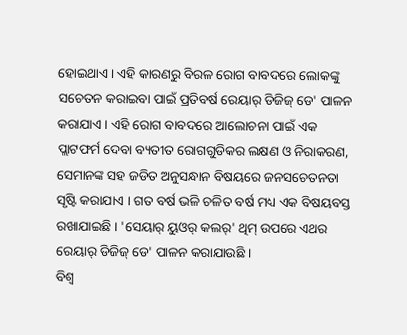ହୋଇଥାଏ । ଏହି କାରଣରୁ ବିରଳ ରୋଗ ବାବଦରେ ଲୋକଙ୍କୁ ସଚେତନ କରାଇବା ପାଇଁ ପ୍ରତିବର୍ଷ ରେୟାର୍ ଡିଜିଜ୍ ଡେ' ପାଳନ କରାଯାଏ । ଏହି ରୋଗ ବାବଦରେ ଆଲୋଚନା ପାଇଁ ଏକ ପ୍ଲାଟଫର୍ମ ଦେବା ବ୍ୟତୀତ ରୋଗଗୁଡିକର ଲକ୍ଷଣ ଓ ନିରାକରଣ, ସେମାନଙ୍କ ସହ ଜଡିତ ଅନୁସନ୍ଧାନ ବିଷୟରେ ଜନସଚେତନତା ସୃଷ୍ଟି କରାଯାଏ । ଗତ ବର୍ଷ ଭଳି ଚଳିତ ବର୍ଷ ମଧ୍ୟ ଏକ ବିଷୟବସ୍ତ ରଖାଯାଇଛି । 'ସେୟାର୍ ୟୁଓର୍ କଲର୍' ଥିମ୍ ଉପରେ ଏଥର ରେୟାର୍ ଡିଜିଜ୍ ଡେ' ପାଳନ କରାଯାଉଛି ।
ବିଶ୍ୱ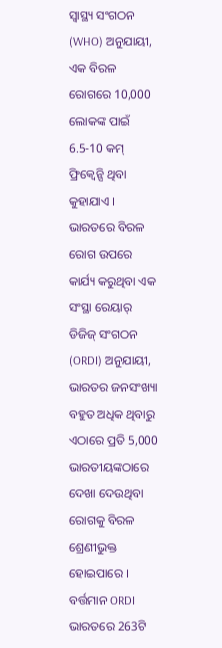ସ୍ୱାସ୍ଥ୍ୟ ସଂଗଠନ (WHO) ଅନୁଯାୟୀ, ଏକ ବିରଳ ରୋଗରେ 10,000 ଲୋକଙ୍କ ପାଇଁ 6.5-10 କମ୍ ଫ୍ରିକ୍ୱେନ୍ସି ଥିବା କୁହାଯାଏ । ଭାରତରେ ବିରଳ ରୋଗ ଉପରେ କାର୍ଯ୍ୟ କରୁଥିବା ଏକ ସଂସ୍ଥା ରେୟାର୍ ଡିଜିଜ୍ ସଂଗଠନ (ORDI) ଅନୁଯାୟୀ, ଭାରତର ଜନସଂଖ୍ୟା ବହୁତ ଅଧିକ ଥିବାରୁ ଏଠାରେ ପ୍ରତି 5,000 ଭାରତୀୟଙ୍କଠାରେ ଦେଖା ଦେଉଥିବା ରୋଗକୁ ବିରଳ ଶ୍ରେଣୀଭୁକ୍ତ ହୋଇପାରେ । ବର୍ତ୍ତମାନ ORDI ଭାରତରେ 263ଟି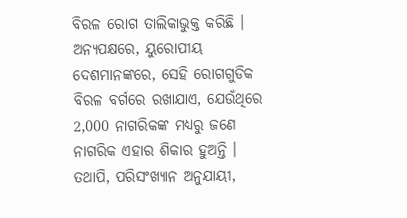ବିରଳ ରୋଗ ତାଲିକାଭୁକ୍ତ କରିଛି । ଅନ୍ୟପକ୍ଷରେ, ୟୁରୋପୀୟ ଦେଶମାନଙ୍କରେ, ସେହି ରୋଗଗୁଡିକ ବିରଳ ବର୍ଗରେ ରଖାଯାଏ, ଯେଉଁଥିରେ 2,000 ନାଗରିକଙ୍କ ମଧ୍ୟରୁ ଜଣେ ନାଗରିକ ଏହାର ଶିକାର ହୁଅନ୍ତି । ତଥାପି, ପରିସଂଖ୍ୟାନ ଅନୁଯାୟୀ,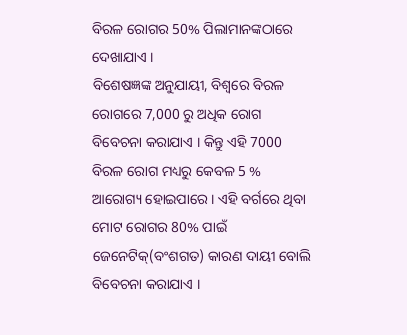ବିରଳ ରୋଗର 50% ପିଲାମାନଙ୍କଠାରେ ଦେଖାଯାଏ ।
ବିଶେଷଜ୍ଞଙ୍କ ଅନୁଯାୟୀ, ବିଶ୍ୱରେ ବିରଳ ରୋଗରେ 7,000 ରୁ ଅଧିକ ରୋଗ ବିବେଚନା କରାଯାଏ । କିନ୍ତୁ ଏହି 7000 ବିରଳ ରୋଗ ମଧ୍ୟରୁ କେବଳ 5 % ଆରୋଗ୍ୟ ହୋଇପାରେ । ଏହି ବର୍ଗରେ ଥିବା ମୋଟ ରୋଗର 80% ପାଇଁ ଜେନେଟିକ୍(ବଂଶଗତ) କାରଣ ଦାୟୀ ବୋଲି ବିବେଚନା କରାଯାଏ ।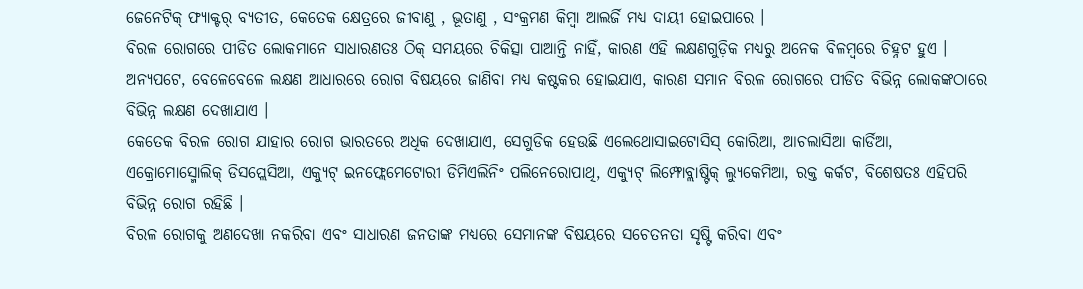ଜେନେଟିକ୍ ଫ୍ୟାକ୍ଟର୍ ବ୍ୟତୀତ, କେତେକ କ୍ଷେତ୍ରରେ ଜୀବାଣୁ , ଭୂତାଣୁ , ସଂକ୍ରମଣ କିମ୍ବା ଆଲର୍ଜି ମଧ୍ୟ ଦାୟୀ ହୋଇପାରେ ।
ବିରଳ ରୋଗରେ ପୀଡିତ ଲୋକମାନେ ସାଧାରଣତଃ ଠିକ୍ ସମୟରେ ଚିକିତ୍ସା ପାଆନ୍ତି ନାହିଁ, କାରଣ ଏହି ଲକ୍ଷଣଗୁଡ଼ିକ ମଧ୍ୟରୁ ଅନେକ ବିଳମ୍ବରେ ଚିହ୍ନଟ ହୁଏ । ଅନ୍ୟପଟେ, ବେଳେବେଳେ ଲକ୍ଷଣ ଆଧାରରେ ରୋଗ ବିଷୟରେ ଜାଣିବା ମଧ୍ୟ କଷ୍ଟକର ହୋଇଯାଏ, କାରଣ ସମାନ ବିରଳ ରୋଗରେ ପୀଡିତ ବିଭିନ୍ନ ଲୋକଙ୍କଠାରେ ବିଭିନ୍ନ ଲକ୍ଷଣ ଦେଖାଯାଏ ।
କେତେକ ବିରଳ ରୋଗ ଯାହାର ରୋଗ ଭାରତରେ ଅଧିକ ଦେଖାଯାଏ, ସେଗୁଡିକ ହେଉଛି ଏଲେଥୋସାଇଟୋସିସ୍ କୋରିଆ, ଆଚଲାସିଆ କାର୍ଡିଆ, ଏକ୍ରୋମୋସ୍ମୋଲିକ୍ ଡିସପ୍ଲେସିଆ, ଏକ୍ୟୁଟ୍ ଇନଫ୍ଲେମେଟୋରୀ ଡିମିଏଲିନିଂ ପଲିନେରୋପାଥି, ଏକ୍ୟୁଟ୍ ଲିମ୍ଫୋବ୍ଲାଷ୍ଟିକ୍ ଲ୍ୟୁକେମିଆ, ରକ୍ତ କର୍କଟ, ବିଶେଷତଃ ଏହିପରି ବିଭିନ୍ନ ରୋଗ ରହିଛି ।
ବିରଳ ରୋଗକୁ ଅଣଦେଖା ନକରିବା ଏବଂ ସାଧାରଣ ଜନତାଙ୍କ ମଧ୍ୟରେ ସେମାନଙ୍କ ବିଷୟରେ ସଚେତନତା ସୃଷ୍ଟି କରିବା ଏବଂ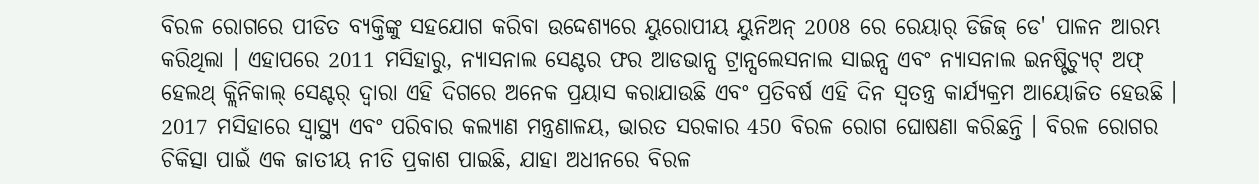ବିରଳ ରୋଗରେ ପୀଡିତ ବ୍ୟକ୍ତିଙ୍କୁ ସହଯୋଗ କରିବା ଉଦ୍ଦେଶ୍ୟରେ ୟୁରୋପୀୟ ୟୁନିଅନ୍ 2008 ରେ ରେୟାର୍ ଡିଜିଜ୍ ଡେ' ପାଳନ ଆରମ୍ଭ କରିଥିଲା । ଏହାପରେ 2011 ମସିହାରୁ, ନ୍ୟାସନାଲ ସେଣ୍ଟର ଫର ଆଡଭାନ୍ସ ଟ୍ରାନ୍ସଲେସନାଲ ସାଇନ୍ସ ଏବଂ ନ୍ୟାସନାଲ ଇନଷ୍ଟିଚ୍ୟୁଟ୍ ଅଫ୍ ହେଲଥ୍ କ୍ଲିନିକାଲ୍ ସେଣ୍ଟର୍ ଦ୍ୱାରା ଏହି ଦିଗରେ ଅନେକ ପ୍ରୟାସ କରାଯାଉଛି ଏବଂ ପ୍ରତିବର୍ଷ ଏହି ଦିନ ସ୍ୱତନ୍ତ୍ର କାର୍ଯ୍ୟକ୍ରମ ଆୟୋଜିତ ହେଉଛି ।
2017 ମସିହାରେ ସ୍ୱାସ୍ଥ୍ୟ ଏବଂ ପରିବାର କଲ୍ୟାଣ ମନ୍ତ୍ରଣାଳୟ, ଭାରତ ସରକାର 450 ବିରଳ ରୋଗ ଘୋଷଣା କରିଛନ୍ତି । ବିରଳ ରୋଗର ଚିକିତ୍ସା ପାଇଁ ଏକ ଜାତୀୟ ନୀତି ପ୍ରକାଶ ପାଇଛି, ଯାହା ଅଧୀନରେ ବିରଳ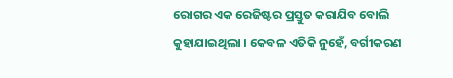ରୋଗର ଏକ ରେଜିଷ୍ଟର ପ୍ରସ୍ତୁତ କରାଯିବ ବୋଲି କୁହାଯାଇଥିଲା । କେବଳ ଏତିକି ନୁହେଁ, ବର୍ଗୀକରଣ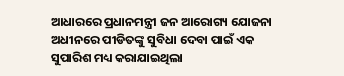ଆଧାରରେ ପ୍ରଧାନମନ୍ତ୍ରୀ ଜନ ଆରୋଗ୍ୟ ଯୋଜନା ଅଧୀନରେ ପୀଡିତଙ୍କୁ ସୁବିଧା ଦେବା ପାଇଁ ଏକ ସୁପାରିଶ ମଧ୍ୟ କରାଯାଇଥିଲା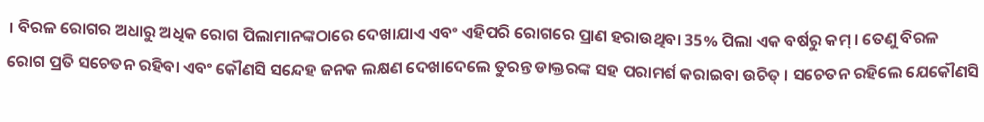। ବିରଳ ରୋଗର ଅଧାରୁ ଅଧିକ ରୋଗ ପିଲାମାନଙ୍କଠାରେ ଦେଖାଯାଏ ଏବଂ ଏହିପରି ରୋଗରେ ପ୍ରାଣ ହରାଉଥିବା 35% ପିଲା ଏକ ବର୍ଷରୁ କମ୍ । ତେଣୁ ବିରଳ ରୋଗ ପ୍ରତି ସଚେତନ ରହିବା ଏବଂ କୌଣସି ସନ୍ଦେହ ଜନକ ଲକ୍ଷଣ ଦେଖାଦେଲେ ତୁରନ୍ତ ଡାକ୍ତରଙ୍କ ସହ ପରାମର୍ଶ କରାଇବା ଉଚିତ୍ । ସଚେତନ ରହିଲେ ଯେକୌଣସି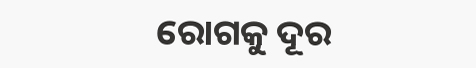ରୋଗକୁ ଦୂର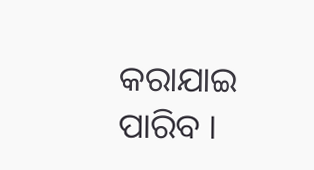କରାଯାଇ ପାରିବ ।